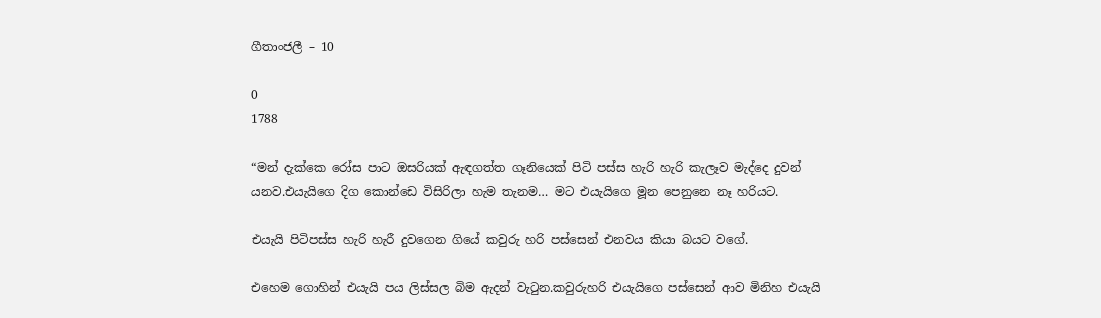ගීතාංජලී – 10

0
1788

“මන් දැක්කෙ රෝස පාට ඔසරියක් ඇඳගත්ත ගෑනියෙක් පිටි පස්ස හැරි හැරි කැලෑව මැද්දෙ දුවන් යනව.එයැයිගෙ දිග කොන්ඩෙ විසිරිලා හැම තැනම… මට එයැයිගෙ මූන පෙනුනෙ නෑ හරියට.

එයැයි පිටිපස්ස හැරි හැරී දුවගෙන ගියේ කවුරු හරි පස්සෙන් එනවය කියා බයට වගේ.

එහෙම ගොහින් එයැයි පය ලිස්සල බිම ඇදන් වැටුන.කවුරුහරි එයැයිගෙ පස්සෙන් ආව මිනිහ එයැයි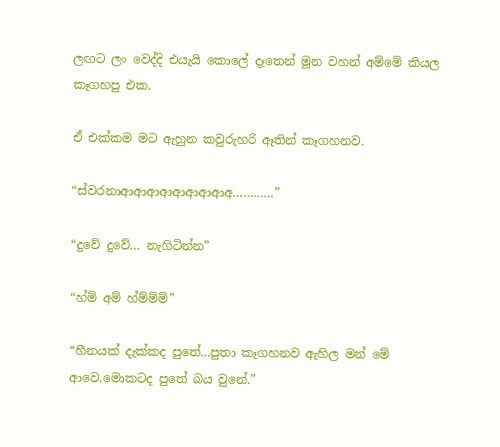ලඟට ලං වෙද්දි එයැයි කොලේ දෑතෙන් මූන වහන් අම්මේ කියල කෑගහපු එක.

ඒ එක්කම මට ඇහුන කවුරුහරි ඈතින් කෑගහනව.

“ස්වරනාආආආආආආආආඅ…………”

“දුවේ දුවේ… නැගිටින්න”

“හ්ම් අම් හ්ම්ම්ම්”

“හීනයක් දැක්කද පුතේ…පුතා කෑගහනව ඇහිල මන් මේ ආවෙ.මොකටද පුතේ බය වුනේ.”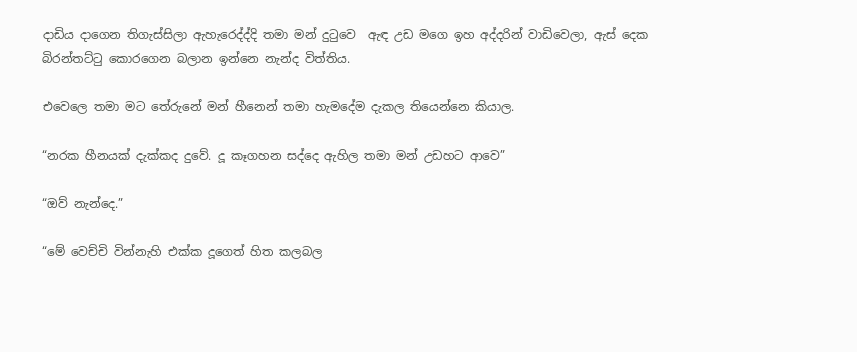දාඩිය දාගෙන තිගැස්සිලා ඇහැරෙද්ද්දි තමා මන් දුටුවෙ  ඇඳ උඩ මගෙ ඉහ අද්දරින් වාඩිවෙලා, ඇස් දෙක බිරන්තට්ටු කොරගෙන බලාන ඉන්නෙ නැන්ද විත්තිය.

එවෙලෙ තමා මට තේරුනේ මන් හීනෙන් තමා හැමදේම දැකල තියෙන්නෙ කියාල.

“නරක හීනයක් දැක්කද දුවේ. දූ කෑගහන සද්දෙ ඇහිල තමා මන් උඩහට ආවෙ”

“ඔව් නැන්දෙ.”

“මේ වෙච්චි වින්නැහි එක්ක දූගෙත් හිත කලබල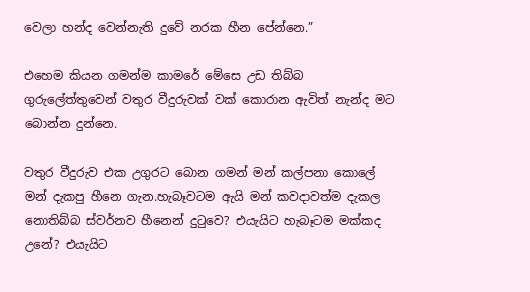වෙලා හන්ද වෙන්නැති දුවේ නරක හීන පේන්නෙ.”

එහෙම කියන ගමන්ම කාමරේ මේසෙ උඩ තිබ්බ ගුරුලේත්තුවෙන් වතුර වීදුරුවක් වක් කොරාන ඇවිත් නැන්ද මට බොන්න දුන්නෙ.

වතුර වීදුරුව එක උගුරට බොන ගමන් මන් කල්පනා කොලේ මන් දැකපු හීනෙ ගැන.හැබෑවටම ඇයි මන් කවදාවත්ම දැකල නොතිබ්බ ස්වර්නව හීනෙන් දුටුවෙ? එයැයිට හැබෑටම මක්කද උනේ? එයැයිට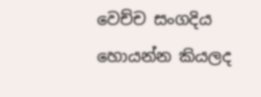වෙච්ච සංගදිය හොයන්න කියලද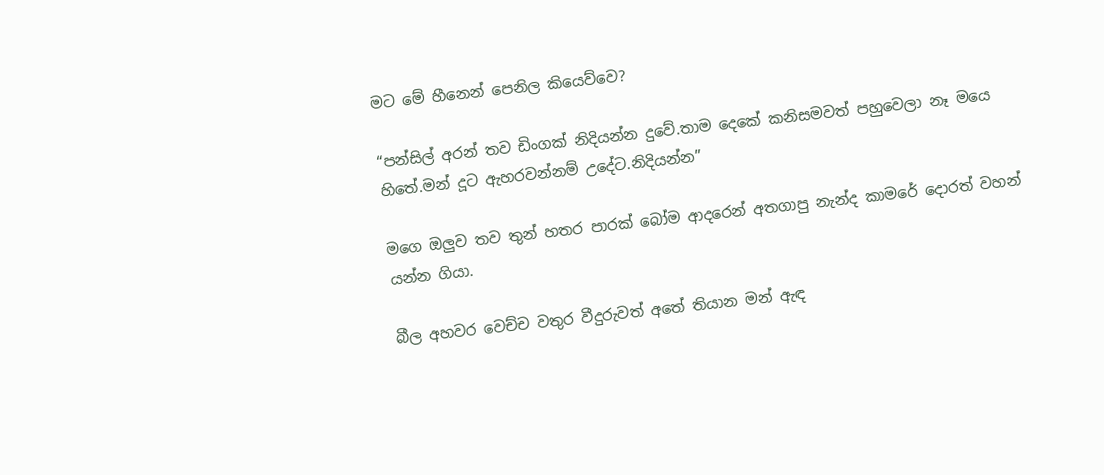මට මේ හීනෙන් පෙනිල කියෙව්වෙ?

“පන්සිල් අරන් තව ඩිංගක් නිදියන්න දුවේ.තාම දෙකේ කනිසමවත් පහුවෙලා නෑ මයෙ හිතේ.මන් දූට ඇහරවන්නම් උදේට.නිදියන්න”

මගෙ ඔලුව තව තුන් හතර පාරක් බෝම ආදරෙන් අතගාපු නැන්ද කාමරේ දොරත් වහන් යන්න ගියා.

බීල අහවර වෙච්ච වතුර වීදුරුවත් අතේ තියාන මන් ඇඳ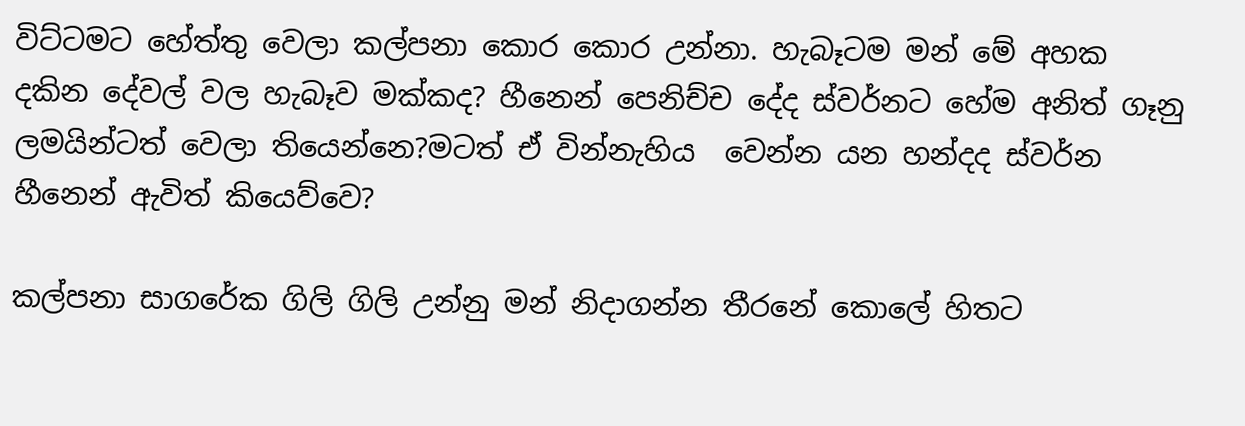විට්ටමට හේත්තු වෙලා කල්පනා කොර කොර උන්නා. හැබෑටම මන් මේ අහක දකින දේවල් වල හැබෑව මක්කද? හීනෙන් පෙනිච්ච දේද ස්වර්නට හේම අනිත් ගෑනු ලමයින්ටත් වෙලා තියෙන්නෙ?මටත් ඒ වින්නැහිය  වෙන්න යන හන්දද ස්වර්න හීනෙන් ඇවිත් කියෙව්වෙ?

කල්පනා සාගරේක ගිලි ගිලි උන්නු මන් නිදාගන්න තීරනේ කොලේ හිතට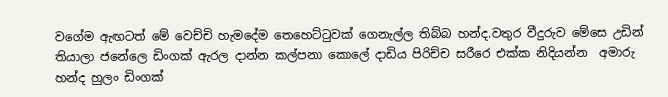වගේම ඇඟටත් මේ වෙච්චි හැමදේම තෙහෙට්ටුවක් ගෙනැල්ල තිබ්බ හන්ද.වතුර වීදුරුව මේසෙ උඩින් තියාලා ජනේලෙ ඩිංගක් ඇරල දාන්න කල්පනා කොලේ දාඩිය පිරිච්ච සරීරෙ එක්ක නිදියන්න  අමාරු හන්ද හුලං ඩිංගක්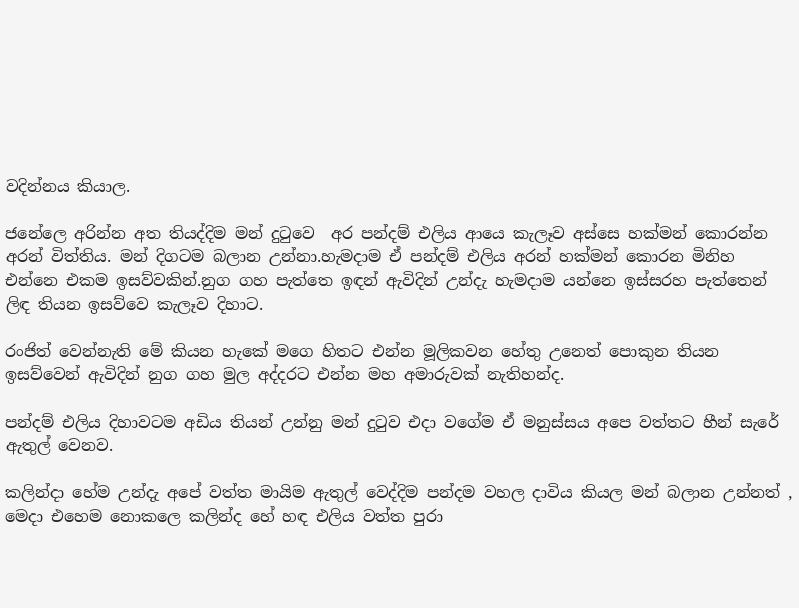වදින්නය කියාල.

ජනේලෙ අරින්න අත තියද්දිම මන් දුටුවෙ  අර පන්දම් එලිය ආයෙ කැලෑව අස්සෙ හක්මන් කොරන්න අරන් විත්තිය. මන් දිගටම බලාන උන්නා.හැමදාම ඒ පන්දම් එලිය අරන් හක්මන් කොරන මිනිහ එන්නෙ එකම ඉසව්වකින්.නුග ගහ පැත්තෙ ඉඳන් ඇවිදින් උන්දැ හැමදාම යන්නෙ ඉස්සරහ පැත්තෙන් ලිඳ තියන ඉසව්වෙ කැලෑව දිහාට.

රංජිත් වෙන්නැති මේ කියන හැකේ මගෙ හිතට එන්න මූලිකවන හේතු උනෙත් පොකුන තියන ඉසව්වෙන් ඇවිදින් නුග ගහ මුල අද්දරට එන්න මහ අමාරුවක් නැතිහන්ද.

පන්දම් එලිය දිහාවටම අඩිය තියන් උන්නු මන් දුටුව එදා වගේම ඒ මනුස්සය අපෙ වත්තට හීන් සැරේ ඇතුල් වෙනව.

කලින්දා හේම උන්දැ අපේ වත්ත මායිම ඇතුල් වෙද්දිම පන්දම වහල දාවිය කියල මන් බලාන උන්නත් , මෙදා එහෙම නොකලෙ කලින්ද හේ හඳ එලිය වත්ත පුරා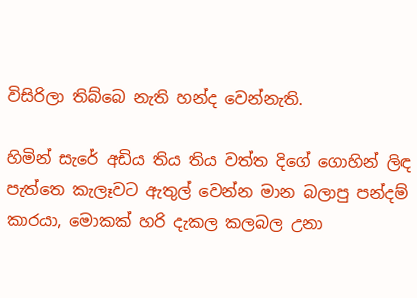විසිරිලා තිබ්බෙ නැති හන්ද වෙන්නැති.

හිමින් සැරේ අඩිය තිය තිය වත්ත දිගේ ගොහින් ලිඳ පැත්තෙ කැලෑවට ඇතුල් වෙන්න මාන බලාපු පන්දම් කාරයා, මොකක් හරි දැකල කලබල උනා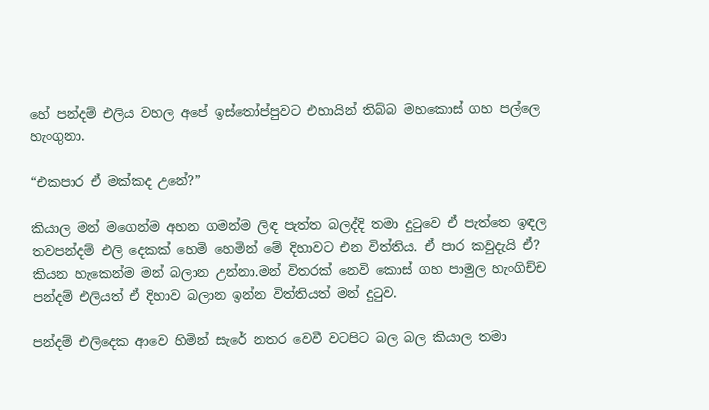හේ පන්දම් එලිය වහල අපේ ඉස්තෝප්පුවට එහායින් තිබ්බ මහකොස් ගහ පල්ලෙ හැංගුනා.

“එකපාර ඒ මක්කද උනේ?”

කියාල මන් මගෙන්ම අහන ගමන්ම ලිඳ පැත්ත බලද්දි තමා දුටුවෙ ඒ පැත්තෙ ඉඳල තවපන්දම් එලි දෙකක් හෙමි හෙමින් මේ දිහාවට එන විත්තිය. ඒ පාර කවුදැයි ඒ? කියන හැකෙන්ම මන් බලාන උන්නා.මන් විතරක් නෙවි කොස් ගහ පාමුල හැංගිච්ච පන්දම් එලියත් ඒ දිහාව බලාන ඉන්න විත්තියත් මන් දුටුව.

පන්දම් එලිදෙක ආවෙ හිමින් සැරේ නතර වෙවී වටපිට බල බල කියාල තමා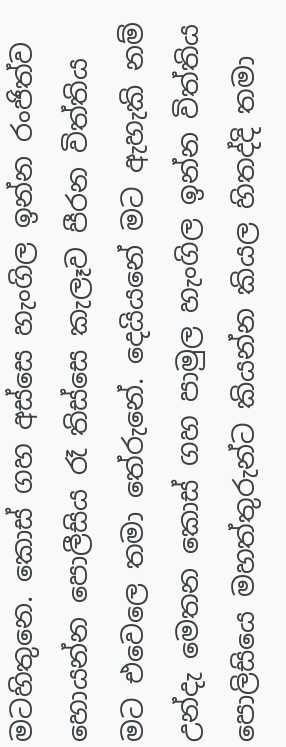මටහිතුනෙ. කොස් ගහ අස්සෙ හැංගිල ඉන්න රංජිත්ව හොයන්න පොලීසිය රෑ තිස්සෙ කැලෑව පීරන විත්තිය මට එවෙලෙ තමා තේරුනේ. දෙයියනේ මට ඇහැකි නම් උන්දැ මෙතන කොස් ගහ පාමුල හැංගිල ඉන්න විත්තිය පොලිසියෙ මහත්තුරුන්ට කියන්න කියල හිතද්දි තමා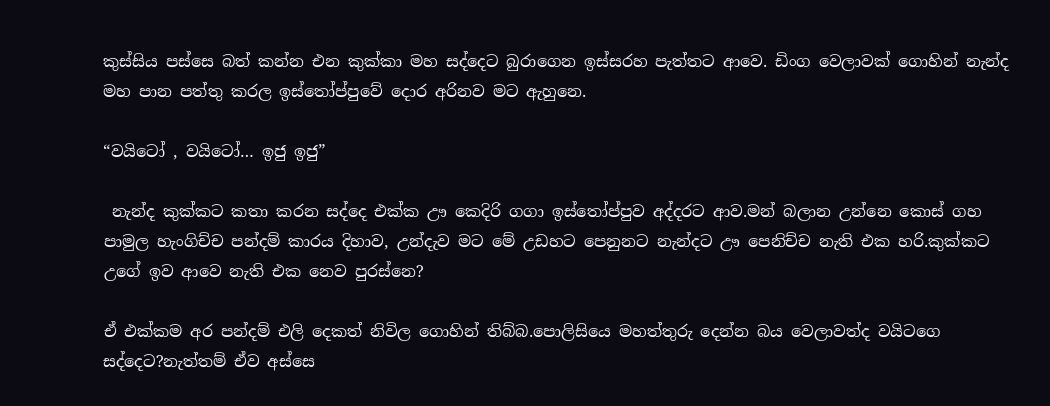කුස්සිය පස්සෙ බත් කන්න එන කුක්කා මහ සද්දෙට බුරාගෙන ඉස්සරහ පැත්තට ආවෙ. ඩිංග වෙලාවක් ගොහින් නැන්ද මහ පාන පත්තු කරල ඉස්තෝප්පුවේ දොර අරිනව මට ඇහුනෙ.

“වයිටෝ , වයිටෝ… ඉජු ඉජු”

 නැන්ද කුක්කට කතා කරන සද්දෙ එක්ක ඌ කෙදිරි ගගා ඉස්තෝප්පුව අද්දරට ආව.මන් බලාන උන්නෙ කොස් ගහ පාමුල හැංගිච්ච පන්දම් කාරය දිහාව, උන්දැව මට මේ උඩහට පෙනුනට නැන්දට ඌ පෙනිච්ච නැති එක හරි.කුක්කට උගේ ඉව ආවෙ නැති එක නෙව පුරස්නෙ?

ඒ එක්කම අර පන්දම් එලි දෙකත් නිවිල ගොහින් තිබ්බ.පොලිසියෙ මහත්තුරු දෙන්න බය වෙලාවත්ද වයිටගෙ සද්දෙට?නැත්තම් ඒව අස්සෙ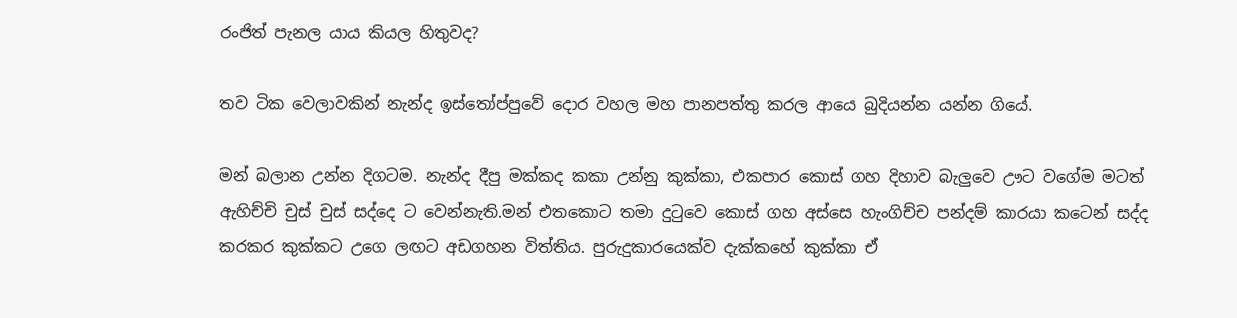රංජිත් පැනල යාය කියල හිතුවද?

තව ටික වෙලාවකින් නැන්ද ඉස්තෝප්පුවේ දොර වහල මහ පානපත්තු කරල ආයෙ බුදියන්න යන්න ගියේ.

මන් බලාන උන්න දිගටම. නැන්ද දීපු මක්කද කකා උන්නු කුක්කා, එකපාර කොස් ගහ දිහාව බැලුවෙ ඌට වගේම මටත් ඇහිච්චි චුස් චුස් සද්දෙ ට වෙන්නැති.මන් එතකොට තමා දුටුවෙ කොස් ගහ අස්සෙ හැංගිච්ච පන්දම් කාරයා කටෙන් සද්ද කරකර කුක්කට උගෙ ලඟට අඩගහන විත්තිය. පුරුදුකාරයෙක්ව දැක්කහේ කුක්කා ඒ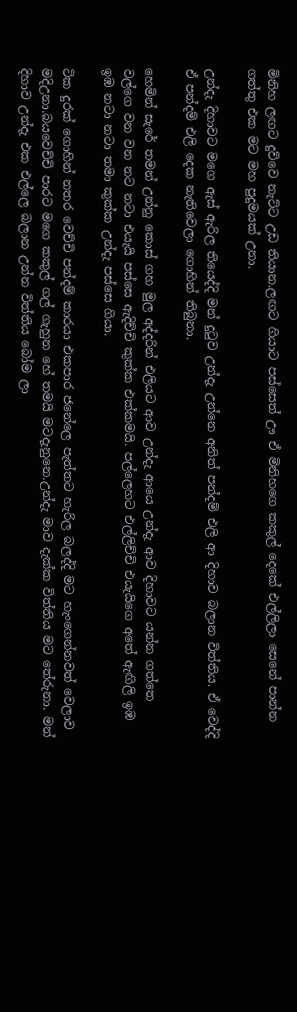මිනිහ ලඟට දුව්වෙ නැට්ට උඩ තියාන.ලඟට ගියාට පස්සෙත් ඌ ඒ මිනිහගෙ කකුල් දෙකේ එල්ලිලා සෙනේ පාන්න ගත්තු එක මට මහ පුදුමයක් උනා.

උන්දැ දිහාවට මගෙ ඇස් ඇරිල තියෙද්දි මන් දුටුව උන්දැ උන්නෙ අනිත් පන්දම් එලි ආ දිහාව බලාන විත්තිය. ඒ වෙද්දි ඒ පන්දම් එලි දෙක නැතිවෙලා ගොහින් තිබුනා.

හෙමින් සැරේ තමන් උන්නු කොස් ගහ මුල අද්දරින් එලියට ආව උන්දැ ආයෙ උන්දැ ආව දිහාවට යන්න ගත්තෙ වල්ගෙ වන වන නට නටා එයැයි පස්සෙ ඇදිච්චි කුක්ක එක්කමයි. පල්ලෙහට එල්ලිච්චි එයැයිගෙ අතේ ඇඟිලි ඉඹ ඉඹ නටා නටා තමා කුක්ක උන්දැ පස්සෙ ගියා.

ටික දුරක් ගොහින් නතර වෙච්චි පන්දම් කාරයා එකපාර ජනේලෙ පැත්තට හැරිල බලද්දි මට හැංගෙන්නවත් වෙලාව මදිඋනා.බයවෙච්චි පාරට මගෙ කකුල් ගල් ගැහුන හේ තමයි මටදැනුනෙ.උන්දැ මාව දැක්ක විත්තිය මට තේරුනා. මන් දිහාව උන්දැ එක එල්ලෙ බලාන උන්න විත්තිය බෝම ලා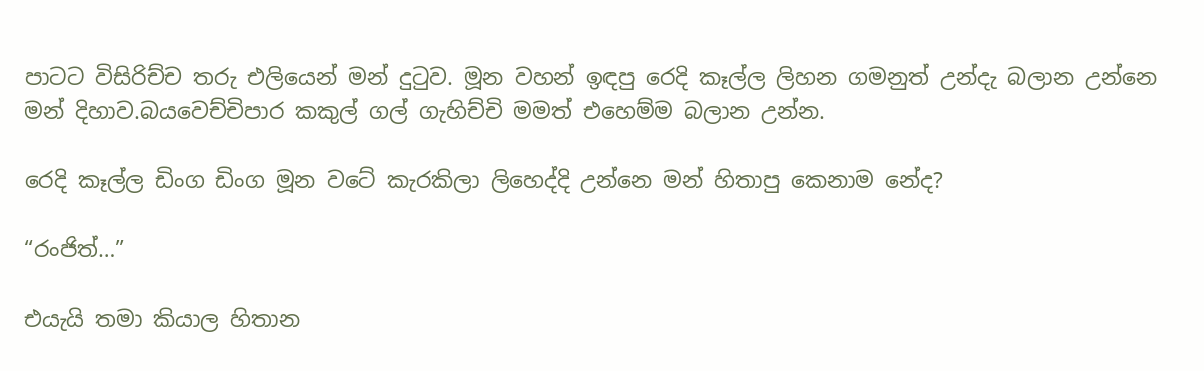පාටට විසිරිච්ච තරු එලියෙන් මන් දුටුව. මූන වහන් ඉඳපු රෙදි කෑල්ල ලිහන ගමනුත් උන්දැ බලාන උන්නෙ මන් දිහාව.බයවෙච්චිපාර කකුල් ගල් ගැහිච්චි මමත් එහෙම්ම බලාන උන්න.

රෙදි කෑල්ල ඩිංග ඩිංග මූන වටේ කැරකිලා ලිහෙද්දි උන්නෙ මන් හිතාපු කෙනාම නේද?

“රංජිත්…”

එයැයි තමා කියාල හිතාන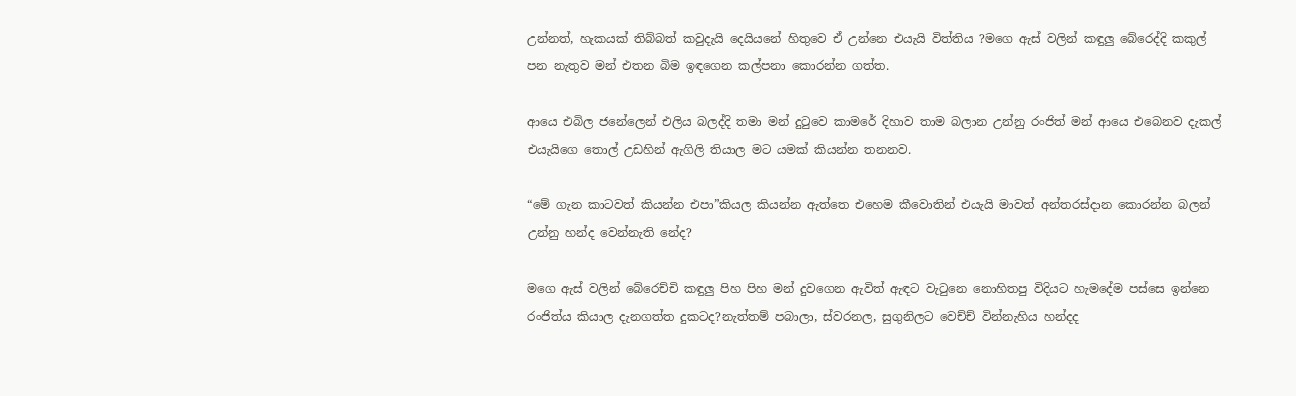උන්නත්, හැකයක් තිබ්බත් කවුදැයි දෙයියනේ හිතුවෙ ඒ උන්නෙ එයැයි විත්තිය ?මගෙ ඇස් වලින් කඳුලු බේරෙද්දි කකුල් පන නැතුව මන් එතන බිම ඉඳගෙන කල්පනා කොරන්න ගත්ත.

ආයෙ එබිල ජනේලෙන් එලිය බලද්දි තමා මන් දුටුවෙ කාමරේ දිහාව තාම බලාන උන්නු රංජිත් මන් ආයෙ එබෙනව දැකල් එයැයිගෙ තොල් උඩහින් ඇගිලි තියාල මට යමක් කියන්න තනනව.

“මේ ගැන කාටවත් කියන්න එපා”කියල කියන්න ඇත්තෙ එහෙම කීවොතින් එයැයි මාවත් අන්තරස්දාන කොරන්න බලන් උන්නු හන්ද වෙන්නැති නේද?

මගෙ ඇස් වලින් බේරෙච්චි කඳුලු පිහ පිහ මන් දුවගෙන ඇවිත් ඇඳට වැටුනෙ නොහිතපු විදියට හැමදේම පස්සෙ ඉන්නෙ රංජිත්ය කියාල දැනගත්ත දුකටද?නැත්තම් පබාලා, ස්වරනල, සුගුනිලට වෙච්ච් වින්නැහිය හන්දද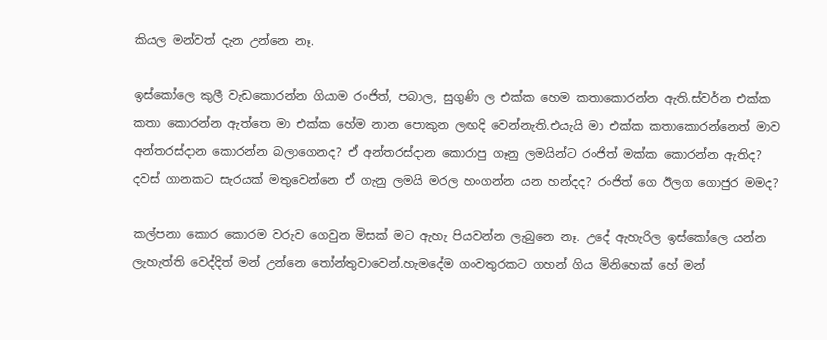කියල මන්වත් දැන උන්නෙ නෑ.

ඉස්කෝලෙ කුලී වැඩකොරන්න ගියාම රංජිත්, පබාල, සුගුණි ල එක්ක හෙම කතාකොරන්න ඇති.ස්වර්න එක්ක කතා කොරන්න ඇත්තෙ මා එක්ක හේම නාන පොකුන ලඟදි වෙන්නැති.එයැයි මා එක්ක කතාකොරන්නෙත් මාව අන්තරස්දාන කොරන්න බලාගෙනද? ඒ අන්තරස්දාන කොරාපු ගෑනු ලමයින්ට රංජිත් මක්ක කොරන්න ඇතිද? දවස් ගානකට සැරයක් මතුවෙන්නෙ ඒ ගැනු ලමයි මරල හංගන්න යන හන්දද? රංජිත් ගෙ ඊලග ගොජුර මමද?

කල්පනා කොර කොරම වරුව ගෙවුන මිසක් මට ඇහැ පියවන්න ලැබුනෙ නෑ. උදේ ඇහැරිල ඉස්කෝලෙ යන්න ලැහැත්ති වෙද්දිත් මන් උන්නෙ තෝන්තුවාවෙන්.හැමදේම ගංවතුරකට ගහන් ගිය මිනිහෙක් හේ මන්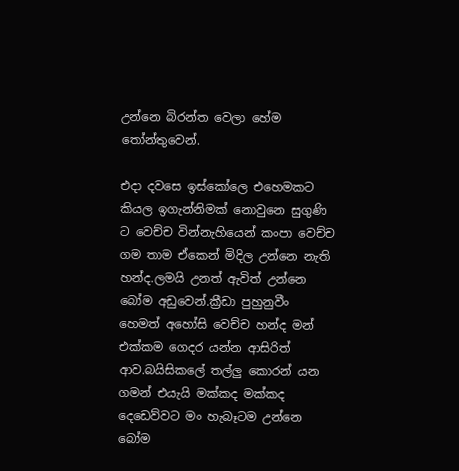උන්නෙ බිරන්ත වෙලා හේම තෝන්තුවෙන්.

එදා දවසෙ ඉස්කෝලෙ එහෙමකට කියල ඉගැන්නිමක් නොවුනෙ සුගුණි ට වෙච්ච වින්නැහියෙන් කංපා වෙච්ච ගම තාම ඒකෙන් මිදිල උන්නෙ නැති හන්ද.ලමයි උනත් ඇවිත් උන්නෙ බෝම අඩුවෙන්.ක්‍රීඩා පුහුනුවීං හෙමත් අහෝසි වෙච්ච හන්ද මන් එක්කම ගෙදර යන්න ආසිරිත් ආව.බයිසිකලේ තල්ලු කොරන් යන ගමන් එයැයි මක්කද මක්කද දෙඩෙව්වට මං හැබෑටම උන්නෙ බෝම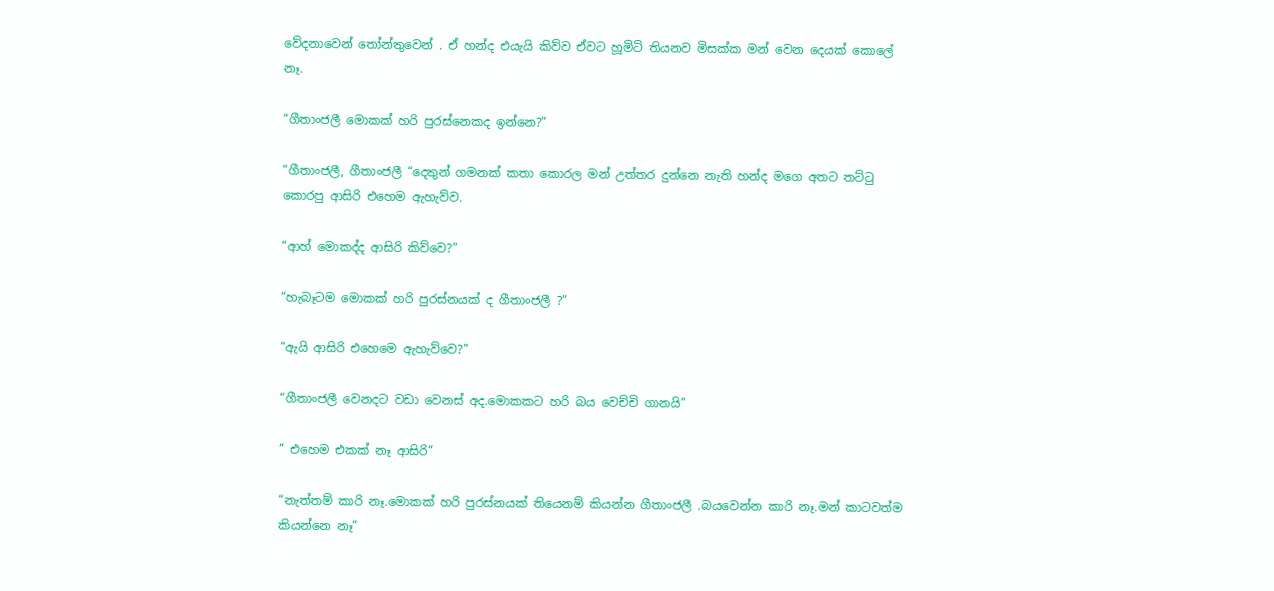වේදනාවෙන් තෝන්තුවෙන් . ඒ හන්ද එයැයි කිව්ව ඒවට හූමිටි තියනව මිසක්ක මන් වෙන දෙයක් කොලේ නෑ.

“ගීතාංජලී මොකක් හරි පුරස්නෙකද ඉන්නෙ?”

“ගීතාංජලී, ගීතාංජලී “දෙතුන් ගමනක් කතා කොරල මන් උත්තර දුන්නෙ නැති හන්ද මගෙ අතට තට්ටු කොරපු ආසිරි එහෙම ඇහැව්ව.

“ආහ් මොකද්ද ආසිරි කිව්වෙ?”

“හැබෑටම මොකක් හරි පුරස්නයක් ද ගීතාංජලී ?”

“ඇයි ආසිරි එහෙමෙ ඇහැව්වෙ?”

“ගීතාංජලී වෙනදට වඩා වෙනස් අද.මොකකට හරි බය වෙච්චි ගානයි”

” එහෙම එකක් නෑ ආසිරි”

“නැත්තම් කාරි නෑ.මොකක් හරි පුරස්නයක් තියෙනම් කියන්න ගීතාංජලී .බයවෙන්න කාරි නෑ.මන් කාටවත්ම කියන්නෙ නෑ”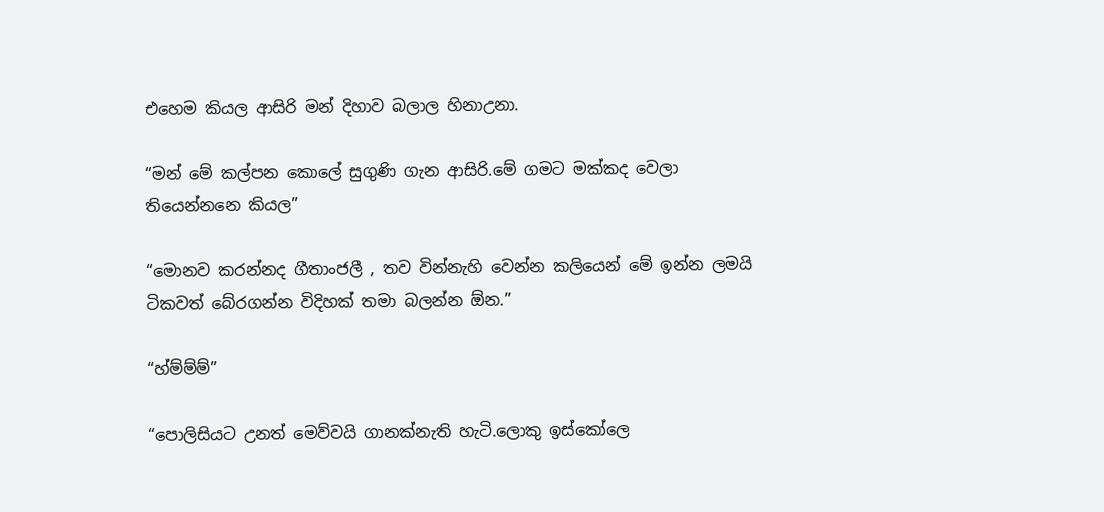එහෙම කියල ආසිරි මන් දිහාව බලාල හිනාඋනා.

“මන් මේ කල්පන කොලේ සුගුණි ගැන ආසිරි.මේ ගමට මක්කද වෙලා තියෙන්නනෙ කියල”

“මොනව කරන්නද ගීතාංජලී , තව වින්නැහි වෙන්න කලියෙන් මේ ඉන්න ලමයි ටිකවත් බේරගන්න විදිහක් තමා බලන්න ඕන.”

“හ්ම්ම්ම්”

“පොලිසියට උනත් මෙව්වයි ගානක්නැති හැටි.ලොකු ඉස්කෝලෙ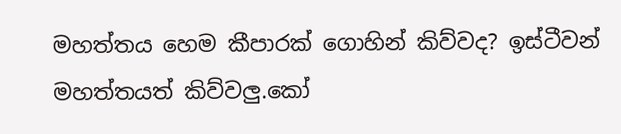මහත්තය හෙම කීපාරක් ගොහින් කිව්වද? ඉස්ටීවන් මහත්තයත් කිව්වලු.කෝ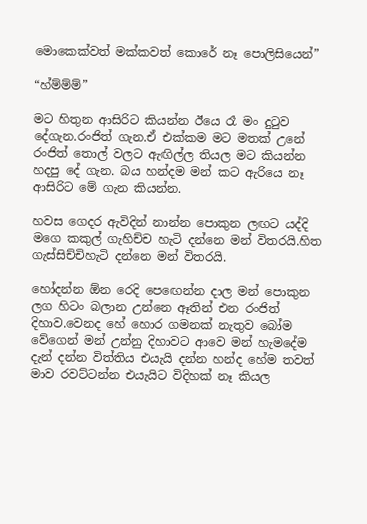මොකෙක්වත් මක්කවත් කොරේ නෑ පොලිසියෙන්”

“හ්ම්ම්ම්”

මට හිතුන ආසිරිට කියන්න ඊයෙ රෑ මං දුටුව දේගැන.රංජිත් ගැන.ඒ එක්කම මට මතක් උනේ රංජිත් තොල් වලට ඇඟිල්ල තියල මට කියන්න හදපු දේ ගැන. බය හන්දම මන් කට ඇරියෙ නෑ ආසිරිට මේ ගැන කියන්න.

හවස ගෙදර ඇවිදින් නාන්න පොකුන ලඟට යද්දි මගෙ කකුල් ගැහිච්ච හැටි දන්නෙ මන් විතරයි.හිත ගැස්සිච්චිහැටි දන්නෙ මන් විතරයි.

හෝදන්න ඕන රෙදි පෙඟෙන්න දාල මන් පොකුන ලග හිටං බලාන උන්නෙ ඈතින් එන රංජිත් දිහාව.වෙනද හේ හොර ගමනක් නැතුව බෝම වේගෙන් මන් උන්නු දිහාවට ආවෙ මන් හැමදේම දැන් දන්න විත්තිය එයැයි දන්න හන්ද හේම තවත් මාව රවට්ටන්න එයැයිට විදිහක් නෑ කියල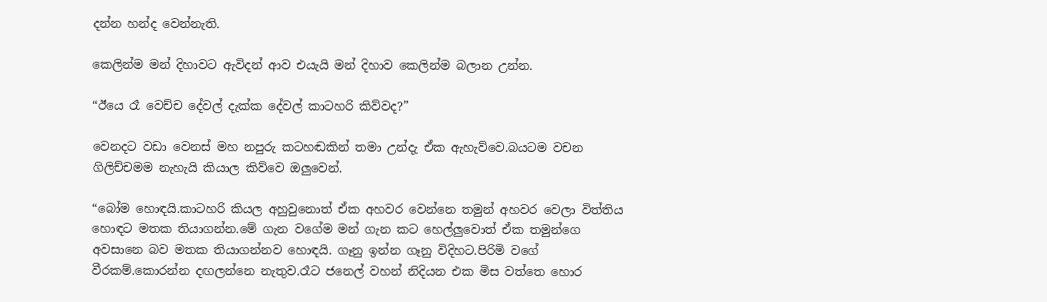දන්න හන්ද වෙන්නැති.

කෙලින්ම මන් දිහාවට ඇවිදන් ආව එයැයි මන් දිහාව කෙලින්ම බලාන උන්න.

“ඊයෙ රෑ වෙච්ච දේවල් දැක්ක දේවල් කාටහරි කිව්වද?”

වෙනදට වඩා වෙනස් මහ නපුරු කටහඬකින් තමා උන්දැ ඒක ඇහැව්වෙ.බයටම වචන ගිලිච්චමම නැහැයි කියාල කිව්වෙ ඔලුවෙන්.

“බෝම හොඳයි.කාටහරි කියල අහුවුනොත් ඒක අහවර වෙන්නෙ තමුන් අහවර වෙලා විත්තිය හොඳට මතක තියාගන්න.මේ ගැන වගේම මන් ගැන කට හෙල්ලුවොත් ඒක තමුන්ගෙ අවසානෙ බව මතක තියාගන්නව හොඳයි. ගෑනු ඉන්න ගෑනු විදිහට.පිරිමි වගේ වීරකම්.කොරන්න දඟලන්නෙ නැතුව.රෑට ජනෙල් වහන් නිදියන එක මිස වත්තෙ හොර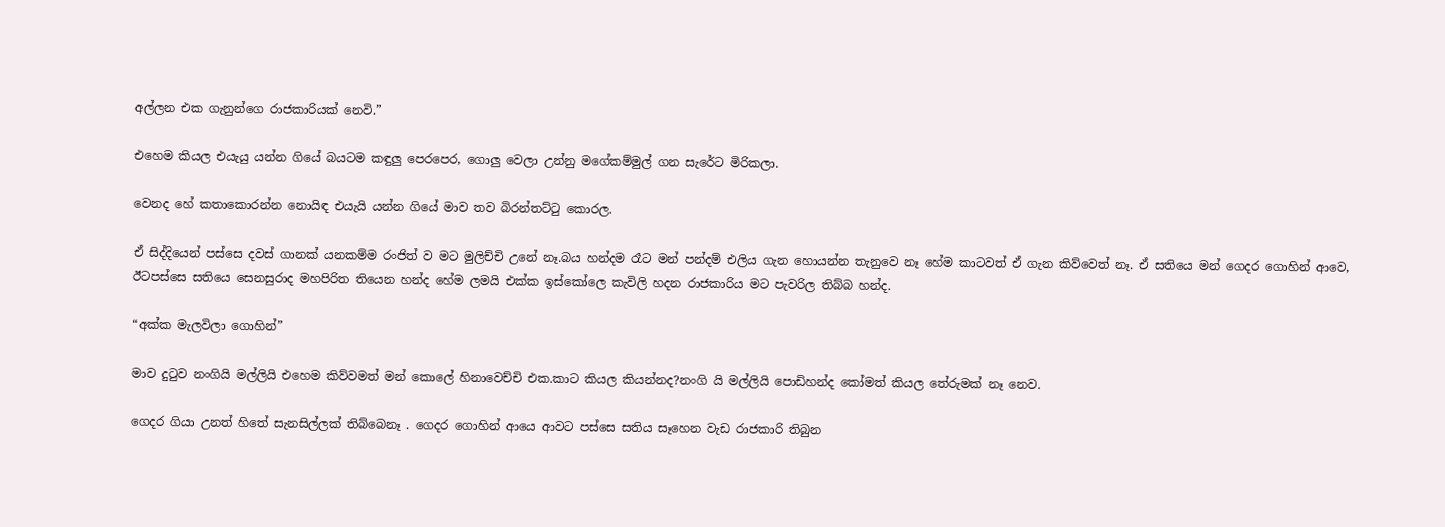අල්ලන එක ගැනුන්ගෙ රාජකාරියක් නෙවි.”

එහෙම කියල එයැයු යන්න ගියේ බයටම කඳුලු පෙරපෙර, ගොලු වෙලා උන්නු මගේකම්මුල් ගන සැරේට මිරිකලා.

වෙනද හේ කතාකොරන්න නොයිඳ එයැයි යන්න ගියේ මාව තව බිරන්තට්ටු කොරල.

ඒ සිද්දියෙන් පස්සෙ දවස් ගානක් යනකම්ම රංජිත් ව මට මුලිච්චි උනේ නෑ.බය හන්දම රෑට මන් පන්දම් එලිය ගැන හොයන්න තැනුවෙ නෑ හේම කාටවත් ඒ ගැන කිව්වෙත් නෑ. ඒ සතියෙ මන් ගෙදර ගොහින් ආවෙ, ඊටපස්සෙ සතියෙ සෙනසුරාද මහපිරිත තියෙන හන්ද හේම ලමයි එක්ක ඉස්කෝලෙ කැවිලි හදන රාජකාරිය මට පැවරිල තිබ්බ හන්ද.

“අක්ක මැලවිලා ගොහින්”

මාව දුටුව නංගියි මල්ලියි එහෙම කිව්වමත් මන් කොලේ හිනාවෙච්චි එක.කාට කියල කියන්නද?නංගි යි මල්ලියි පොඩිහන්ද කෝමත් කියල තේරුමක් නෑ නෙව.

ගෙදර ගියා උනත් හිතේ සැනසිල්ලක් තිබ්බෙනෑ . ගෙදර ගොහින් ආයෙ ආවට පස්සෙ සතිය සෑහෙන වැඩ රාජකාරි තිබුන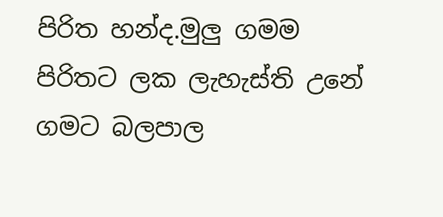පිරිත හන්ද.මුලු ගමම පිරිතට ලක ලැහැස්ති උනේ ගමට බලපාල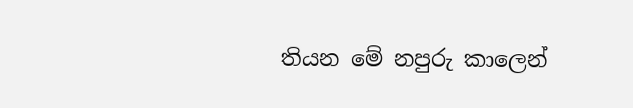තියන මේ නපුරු කාලෙන්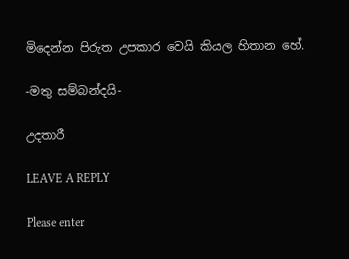මිදෙන්න පිරුත උපකාර වෙයි කියල හිතාන හේ.

-මතු සම්බන්දයි-

උදතාරී

LEAVE A REPLY

Please enter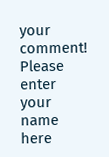your comment!
Please enter your name here